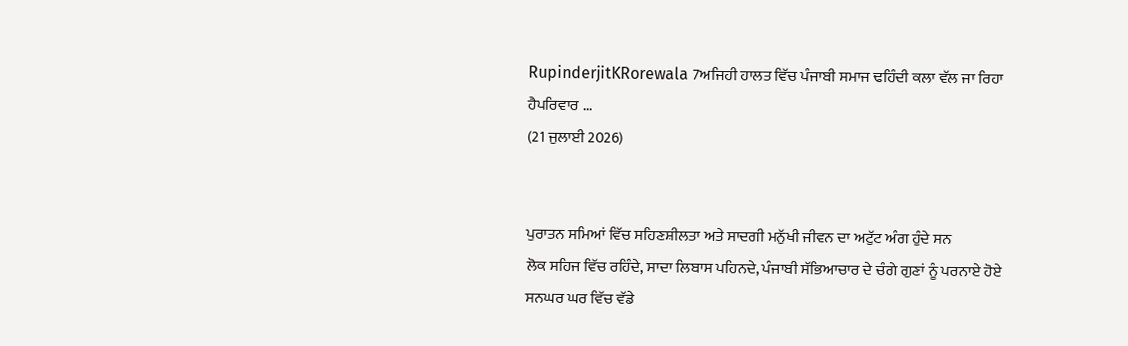RupinderjitKRorewala 7ਅਜਿਹੀ ਹਾਲਤ ਵਿੱਚ ਪੰਜਾਬੀ ਸਮਾਜ ਢਹਿੰਦੀ ਕਲਾ ਵੱਲ ਜਾ ਰਿਹਾ ਹੈਪਰਿਵਾਰ ...
(21 ਜੁਲਾਈ 2026)


ਪੁਰਾਤਨ ਸਮਿਆਂ ਵਿੱਚ ਸਹਿਣਸ਼ੀਲਤਾ ਅਤੇ ਸਾਦਗੀ ਮਨੁੱਖੀ ਜੀਵਨ ਦਾ ਅਟੁੱਟ ਅੰਗ ਹੁੰਦੇ ਸਨ
ਲੋਕ ਸਹਿਜ ਵਿੱਚ ਰਹਿੰਦੇ, ਸਾਦਾ ਲਿਬਾਸ ਪਹਿਨਦੇ, ਪੰਜਾਬੀ ਸੱਭਿਆਚਾਰ ਦੇ ਚੰਗੇ ਗੁਣਾਂ ਨੂੰ ਪਰਨਾਏ ਹੋਏ ਸਨਘਰ ਘਰ ਵਿੱਚ ਵੱਡੇ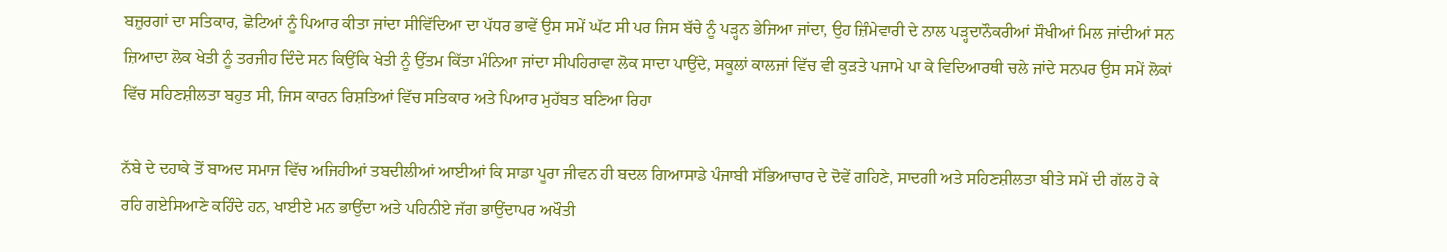ਬਜ਼ੁਰਗਾਂ ਦਾ ਸਤਿਕਾਰ, ਛੋਟਿਆਂ ਨੂੰ ਪਿਆਰ ਕੀਤਾ ਜਾਂਦਾ ਸੀਵਿੱਦਿਆ ਦਾ ਪੱਧਰ ਭਾਵੇਂ ਉਸ ਸਮੇਂ ਘੱਟ ਸੀ ਪਰ ਜਿਸ ਬੱਚੇ ਨੂੰ ਪੜ੍ਹਨ ਭੇਜਿਆ ਜਾਂਦਾ, ਉਹ ਜ਼ਿੰਮੇਵਾਰੀ ਦੇ ਨਾਲ ਪੜ੍ਹਦਾਨੌਕਰੀਆਂ ਸੌਖੀਆਂ ਮਿਲ ਜਾਂਦੀਆਂ ਸਨ ਜ਼ਿਆਦਾ ਲੋਕ ਖੇਤੀ ਨੂੰ ਤਰਜੀਹ ਦਿੰਦੇ ਸਨ ਕਿਉਂਕਿ ਖੇਤੀ ਨੂੰ ਉੱਤਮ ਕਿੱਤਾ ਮੰਨਿਆ ਜਾਂਦਾ ਸੀਪਹਿਰਾਵਾ ਲੋਕ ਸਾਦਾ ਪਾਉਂਦੇ, ਸਕੂਲਾਂ ਕਾਲਜਾਂ ਵਿੱਚ ਵੀ ਕੁੜਤੇ ਪਜਾਮੇ ਪਾ ਕੇ ਵਿਦਿਆਰਥੀ ਚਲੇ ਜਾਂਦੇ ਸਨਪਰ ਉਸ ਸਮੇਂ ਲੋਕਾਂ ਵਿੱਚ ਸਹਿਣਸ਼ੀਲਤਾ ਬਹੁਤ ਸੀ, ਜਿਸ ਕਾਰਨ ਰਿਸ਼ਤਿਆਂ ਵਿੱਚ ਸਤਿਕਾਰ ਅਤੇ ਪਿਆਰ ਮੁਹੱਬਤ ਬਣਿਆ ਰਿਹਾ

ਨੱਬੇ ਦੇ ਦਹਾਕੇ ਤੋਂ ਬਾਅਦ ਸਮਾਜ ਵਿੱਚ ਅਜਿਹੀਆਂ ਤਬਦੀਲੀਆਂ ਆਈਆਂ ਕਿ ਸਾਡਾ ਪੂਰਾ ਜੀਵਨ ਹੀ ਬਦਲ ਗਿਆਸਾਡੇ ਪੰਜਾਬੀ ਸੱਭਿਆਚਾਰ ਦੇ ਦੋਵੇਂ ਗਹਿਣੇ, ਸਾਦਗੀ ਅਤੇ ਸਹਿਣਸ਼ੀਲਤਾ ਬੀਤੇ ਸਮੇਂ ਦੀ ਗੱਲ ਹੋ ਕੇ ਰਹਿ ਗਏਸਿਆਣੇ ਕਹਿੰਦੇ ਹਨ, ਖਾਈਏ ਮਨ ਭਾਉਂਦਾ ਅਤੇ ਪਹਿਨੀਏ ਜੱਗ ਭਾਉਂਦਾਪਰ ਅਖੌਤੀ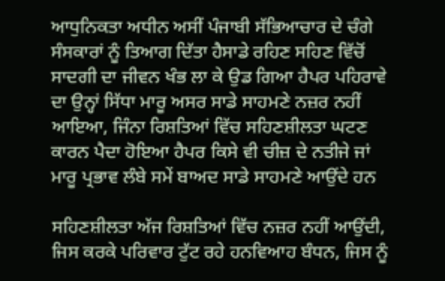ਆਧੁਨਿਕਤਾ ਅਧੀਨ ਅਸੀਂ ਪੰਜਾਬੀ ਸੱਭਿਆਚਾਰ ਦੇ ਚੰਗੇ ਸੰਸਕਾਰਾਂ ਨੂੰ ਤਿਆਗ ਦਿੱਤਾ ਹੈਸਾਡੇ ਰਹਿਣ ਸਹਿਣ ਵਿੱਚੋਂ ਸਾਦਗੀ ਦਾ ਜੀਵਨ ਖੰਭ ਲਾ ਕੇ ਉਡ ਗਿਆ ਹੈਪਰ ਪਹਿਰਾਵੇ ਦਾ ਉਨ੍ਹਾਂ ਸਿੱਧਾ ਮਾਰੂ ਅਸਰ ਸਾਡੇ ਸਾਹਮਣੇ ਨਜ਼ਰ ਨਹੀਂ ਆਇਆ, ਜਿੰਨਾ ਰਿਸ਼ਤਿਆਂ ਵਿੱਚ ਸਹਿਣਸ਼ੀਲਤਾ ਘਟਣ ਕਾਰਨ ਪੈਦਾ ਹੋਇਆ ਹੈਪਰ ਕਿਸੇ ਵੀ ਚੀਜ਼ ਦੇ ਨਤੀਜੇ ਜਾਂ ਮਾਰੂ ਪ੍ਰਭਾਵ ਲੰਬੇ ਸਮੇਂ ਬਾਅਦ ਸਾਡੇ ਸਾਹਮਣੇ ਆਉਂਦੇ ਹਨ

ਸਹਿਣਸ਼ੀਲਤਾ ਅੱਜ ਰਿਸ਼ਤਿਆਂ ਵਿੱਚ ਨਜ਼ਰ ਨਹੀਂ ਆਉਂਦੀ, ਜਿਸ ਕਰਕੇ ਪਰਿਵਾਰ ਟੁੱਟ ਰਹੇ ਹਨਵਿਆਹ ਬੰਧਨ, ਜਿਸ ਨੂੰ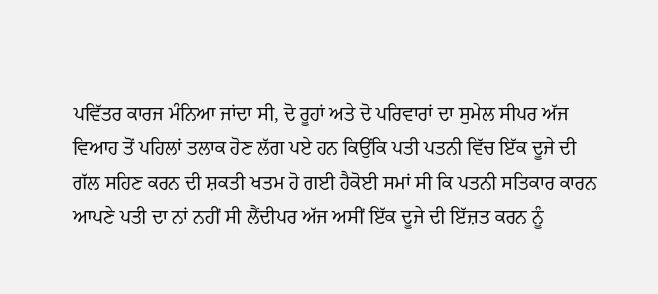ਪਵਿੱਤਰ ਕਾਰਜ ਮੰਨਿਆ ਜਾਂਦਾ ਸੀ, ਦੋ ਰੂਹਾਂ ਅਤੇ ਦੋ ਪਰਿਵਾਰਾਂ ਦਾ ਸੁਮੇਲ ਸੀਪਰ ਅੱਜ ਵਿਆਹ ਤੋਂ ਪਹਿਲਾਂ ਤਲਾਕ ਹੋਣ ਲੱਗ ਪਏ ਹਨ ਕਿਉਂਕਿ ਪਤੀ ਪਤਨੀ ਵਿੱਚ ਇੱਕ ਦੂਜੇ ਦੀ ਗੱਲ ਸਹਿਣ ਕਰਨ ਦੀ ਸ਼ਕਤੀ ਖਤਮ ਹੋ ਗਈ ਹੈਕੋਈ ਸਮਾਂ ਸੀ ਕਿ ਪਤਨੀ ਸਤਿਕਾਰ ਕਾਰਨ ਆਪਣੇ ਪਤੀ ਦਾ ਨਾਂ ਨਹੀਂ ਸੀ ਲੈਂਦੀਪਰ ਅੱਜ ਅਸੀਂ ਇੱਕ ਦੂਜੇ ਦੀ ਇੱਜ਼ਤ ਕਰਨ ਨੂੰ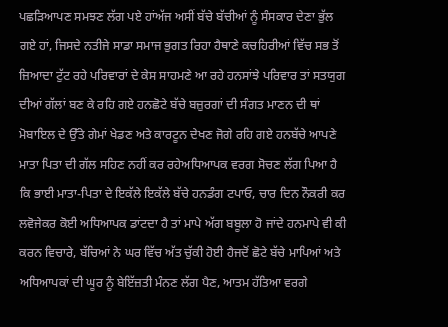ਪਛੜਿਆਪਣ ਸਮਝਣ ਲੱਗ ਪਏ ਹਾਂਅੱਜ ਅਸੀਂ ਬੱਚੇ ਬੱਚੀਆਂ ਨੂੰ ਸੰਸਕਾਰ ਦੇਣਾ ਭੁੱਲ ਗਏ ਹਾਂ, ਜਿਸਦੇ ਨਤੀਜੇ ਸਾਡਾ ਸਮਾਜ ਭੁਗਤ ਰਿਹਾ ਹੈਥਾਣੇ ਕਚਹਿਰੀਆਂ ਵਿੱਚ ਸਭ ਤੋਂ ਜ਼ਿਆਦਾ ਟੁੱਟ ਰਹੇ ਪਰਿਵਾਰਾਂ ਦੇ ਕੇਸ ਸਾਹਮਣੇ ਆ ਰਹੇ ਹਨਸਾਂਝੇ ਪਰਿਵਾਰ ਤਾਂ ਸਤਯੁਗ ਦੀਆਂ ਗੱਲਾਂ ਬਣ ਕੇ ਰਹਿ ਗਏ ਹਨਛੋਟੇ ਬੱਚੇ ਬਜ਼ੁਰਗਾਂ ਦੀ ਸੰਗਤ ਮਾਣਨ ਦੀ ਥਾਂ ਮੋਬਾਇਲ ਦੇ ਉੱਤੇ ਗੇਮਾਂ ਖੇਡਣ ਅਤੇ ਕਾਰਟੂਨ ਦੇਖਣ ਜੋਗੇ ਰਹਿ ਗਏ ਹਨਬੱਚੇ ਆਪਣੇ ਮਾਤਾ ਪਿਤਾ ਦੀ ਗੱਲ ਸਹਿਣ ਨਹੀਂ ਕਰ ਰਹੇਅਧਿਆਪਕ ਵਰਗ ਸੋਚਣ ਲੱਗ ਪਿਆ ਹੈ ਕਿ ਭਾਈ ਮਾਤਾ-ਪਿਤਾ ਦੇ ਇਕੱਲੇ ਇਕੱਲੇ ਬੱਚੇ ਹਨਡੰਗ ਟਪਾਓ, ਚਾਰ ਦਿਨ ਨੌਕਰੀ ਕਰ ਲਵੋਜੇਕਰ ਕੋਈ ਅਧਿਆਪਕ ਡਾਂਟਦਾ ਹੈ ਤਾਂ ਮਾਪੇ ਅੱਗ ਬਬੂਲਾ ਹੋ ਜਾਂਦੇ ਹਨਮਾਪੇ ਵੀ ਕੀ ਕਰਨ ਵਿਚਾਰੇ, ਬੱਚਿਆਂ ਨੇ ਘਰ ਵਿੱਚ ਅੱਤ ਚੁੱਕੀ ਹੋਈ ਹੈਜਦੋਂ ਛੋਟੇ ਬੱਚੇ ਮਾਪਿਆਂ ਅਤੇ ਅਧਿਆਪਕਾਂ ਦੀ ਘੂਰ ਨੂੰ ਬੇਇੱਜ਼ਤੀ ਮੰਨਣ ਲੱਗ ਪੈਣ, ਆਤਮ ਹੱਤਿਆ ਵਰਗੇ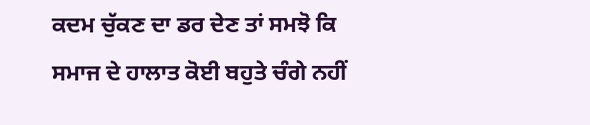ਕਦਮ ਚੁੱਕਣ ਦਾ ਡਰ ਦੇਣ ਤਾਂ ਸਮਝੋ ਕਿ ਸਮਾਜ ਦੇ ਹਾਲਾਤ ਕੋਈ ਬਹੁਤੇ ਚੰਗੇ ਨਹੀਂ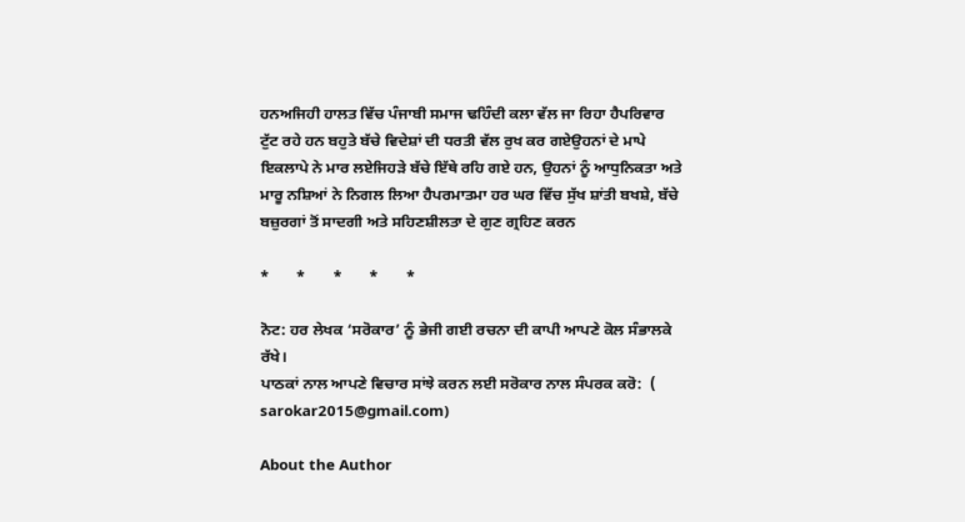ਹਨਅਜਿਹੀ ਹਾਲਤ ਵਿੱਚ ਪੰਜਾਬੀ ਸਮਾਜ ਢਹਿੰਦੀ ਕਲਾ ਵੱਲ ਜਾ ਰਿਹਾ ਹੈਪਰਿਵਾਰ ਟੁੱਟ ਰਹੇ ਹਨ ਬਹੁਤੇ ਬੱਚੇ ਵਿਦੇਸ਼ਾਂ ਦੀ ਧਰਤੀ ਵੱਲ ਰੁਖ ਕਰ ਗਏਉਹਨਾਂ ਦੇ ਮਾਪੇ ਇਕਲਾਪੇ ਨੇ ਮਾਰ ਲਏਜਿਹੜੇ ਬੱਚੇ ਇੱਥੇ ਰਹਿ ਗਏ ਹਨ, ਉਹਨਾਂ ਨੂੰ ਆਧੁਨਿਕਤਾ ਅਤੇ ਮਾਰੂ ਨਸ਼ਿਆਂ ਨੇ ਨਿਗਲ ਲਿਆ ਹੈਪਰਮਾਤਮਾ ਹਰ ਘਰ ਵਿੱਚ ਸੁੱਖ ਸ਼ਾਂਤੀ ਬਖਸ਼ੇ, ਬੱਚੇ ਬਜ਼ੁਰਗਾਂ ਤੋਂ ਸਾਦਗੀ ਅਤੇ ਸਹਿਣਸ਼ੀਲਤਾ ਦੇ ਗੁਣ ਗ੍ਰਹਿਣ ਕਰਨ

*       *       *       *       *

ਨੋਟ: ਹਰ ਲੇਖਕ ‘ਸਰੋਕਾਰ’ ਨੂੰ ਭੇਜੀ ਗਈ ਰਚਨਾ ਦੀ ਕਾਪੀ ਆਪਣੇ ਕੋਲ ਸੰਭਾਲਕੇ ਰੱਖੇ।
ਪਾਠਕਾਂ ਨਾਲ ਆਪਣੇ ਵਿਚਾਰ ਸਾਂਝੇ ਕਰਨ ਲਈ ਸਰੋਕਾਰ ਨਾਲ ਸੰਪਰਕ ਕਰੋ:  (
sarokar2015@gmail.com)

About the Author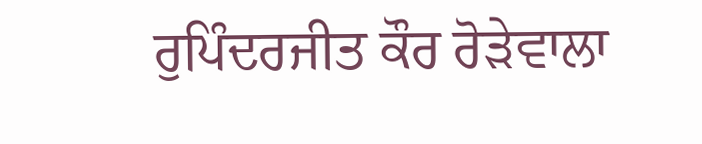ਰੁਪਿੰਦਰਜੀਤ ਕੌਰ ਰੋੜੇਵਾਲਾ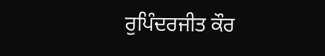ਰੁਪਿੰਦਰਜੀਤ ਕੌਰ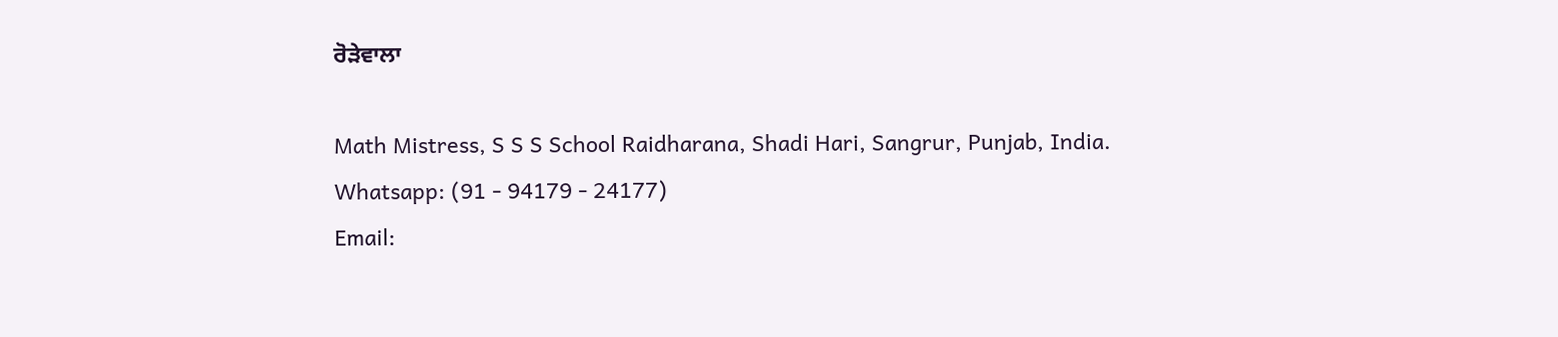ਰੋੜੇਵਾਲਾ

Math Mistress, S S S School Raidharana, Shadi Hari, Sangrur, Punjab, India.
Whatsapp: (91 - 94179 - 24177)
Email: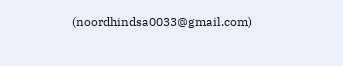(noordhindsa0033@gmail.com)